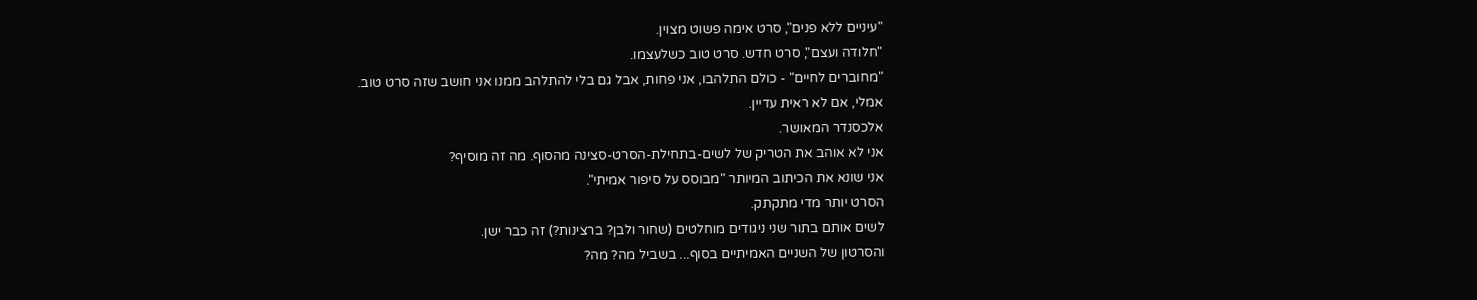"עיניים ללא פנים", סרט אימה פשוט מצוין.
"חלודה ועצם", סרט חדש. סרט טוב כשלעצמו.
"מחוברים לחיים" - כולם התלהבו, אני פחות, אבל גם בלי להתלהב ממנו אני חושב שזה סרט טוב.
אמלי, אם לא ראית עדיין.
אלכסנדר המאושר.
אני לא אוהב את הטריק של לשים-בתחילת-הסרט-סצינה מהסוף. מה זה מוסיף?
אני שונא את הכיתוב המיותר "מבוסס על סיפור אמיתי".
הסרט יותר מדי מתקתק.
לשים אותם בתור שני ניגודים מוחלטים (שחור ולבן? ברצינות?) זה כבר ישן.
והסרטון של השניים האמיתיים בסוף... בשביל מה? מה?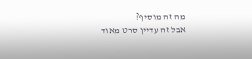מה זה מוסיף?
אבל זה עדיין סרט מאוד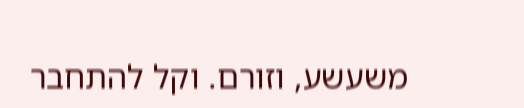משעשע, וזורם. וקל להתחבר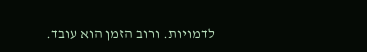לדמויות. ורוב הזמן הוא עובד.